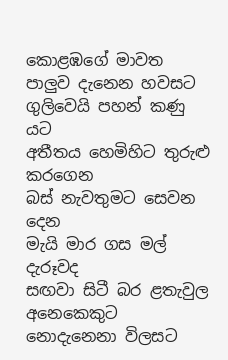කොළඹගේ මාවත
පාලුව දැනෙන හවසට
ගුලිවෙයි පහන් කණු යට
අතීතය හෙමිහිට තුරුළු කරගෙන
බස් නැවතුමට සෙවන දෙන
මැයි මාර ගස මල් දැරූවද
සඟවා සිටී බර ළතැවුල
අනෙකෙකුට නොදැනෙනා විලසට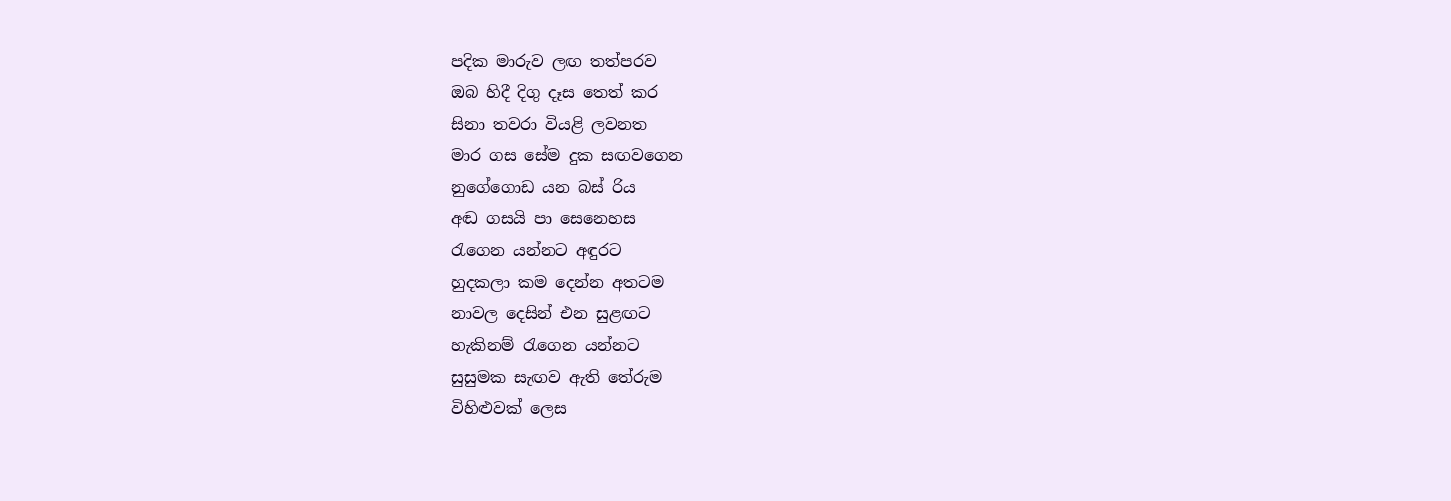පදික මාරුව ලඟ තත්පරව
ඔබ හිදී දිගු දෑස තෙත් කර
සිනා තවරා වියළි ලවනත
මාර ගස සේම දුක සඟවගෙන
නුගේගොඩ යන බස් රිය
අඬ ගසයි පා සෙනෙහස
රැගෙන යන්නට අඳුරට
හුදකලා කම දෙන්න අතටම
නාවල දෙසින් එන සුළඟට
හැකිනම් රැගෙන යන්නට
සුසුමක සැඟව ඇති තේරුම
විහිළුවක් ලෙස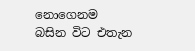නොගෙනම
බසින විට එතැන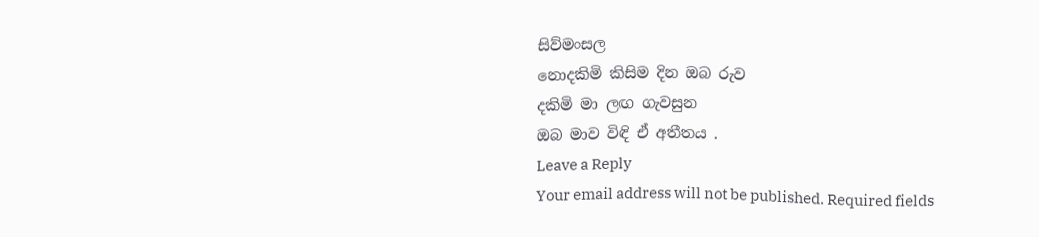සිව්මංසල
නොදකිමි කිසිම දින ඔබ රුව
දකිමි මා ලඟ ගැවසුන
ඔබ මාව විඳි ඒ අතීතය .
Leave a Reply
Your email address will not be published. Required fields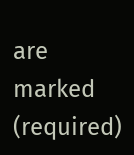are marked (required)